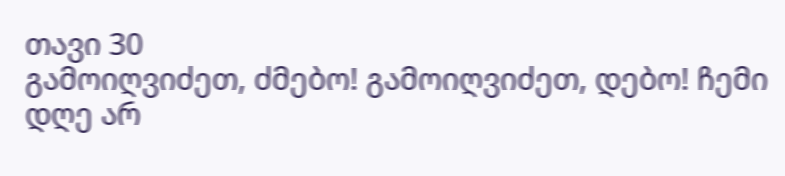თავი 30
გამოიღვიძეთ, ძმებო! გამოიღვიძეთ, დებო! ჩემი დღე არ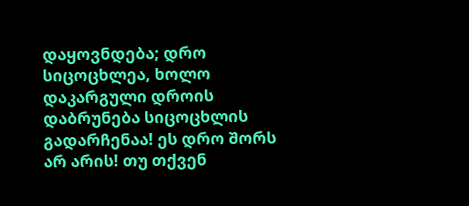დაყოვნდება; დრო სიცოცხლეა, ხოლო დაკარგული დროის დაბრუნება სიცოცხლის გადარჩენაა! ეს დრო შორს არ არის! თუ თქვენ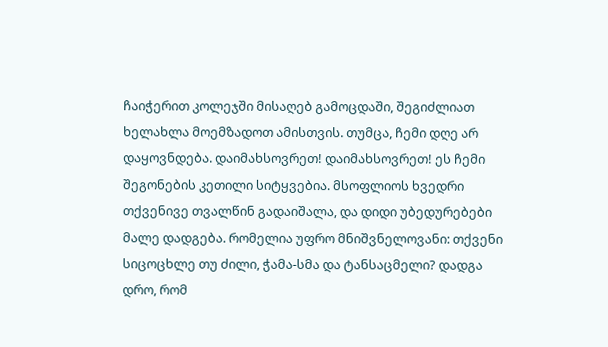ჩაიჭერით კოლეჯში მისაღებ გამოცდაში, შეგიძლიათ ხელახლა მოემზადოთ ამისთვის. თუმცა, ჩემი დღე არ დაყოვნდება. დაიმახსოვრეთ! დაიმახსოვრეთ! ეს ჩემი შეგონების კეთილი სიტყვებია. მსოფლიოს ხვედრი თქვენივე თვალწინ გადაიშალა, და დიდი უბედურებები მალე დადგება. რომელია უფრო მნიშვნელოვანი: თქვენი სიცოცხლე თუ ძილი, ჭამა-სმა და ტანსაცმელი? დადგა დრო, რომ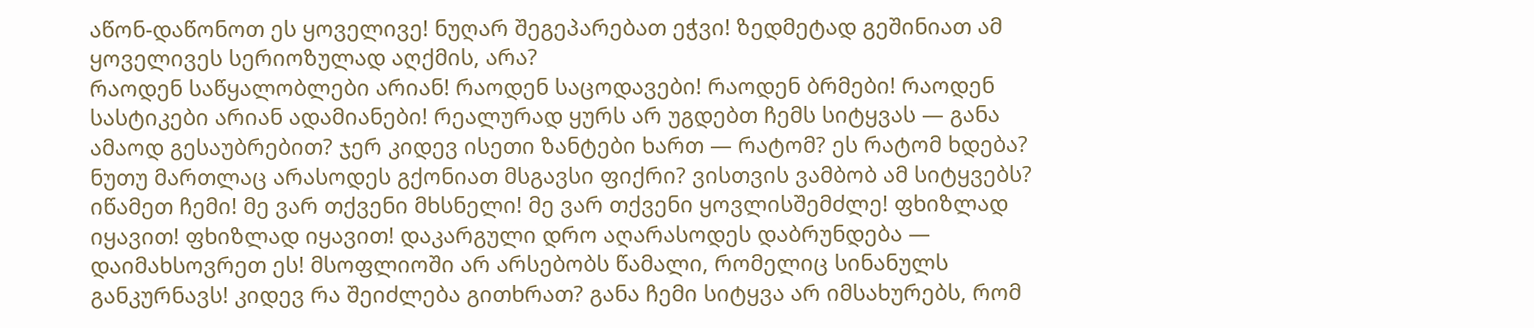აწონ-დაწონოთ ეს ყოველივე! ნუღარ შეგეპარებათ ეჭვი! ზედმეტად გეშინიათ ამ ყოველივეს სერიოზულად აღქმის, არა?
რაოდენ საწყალობლები არიან! რაოდენ საცოდავები! რაოდენ ბრმები! რაოდენ სასტიკები არიან ადამიანები! რეალურად ყურს არ უგდებთ ჩემს სიტყვას — განა ამაოდ გესაუბრებით? ჯერ კიდევ ისეთი ზანტები ხართ — რატომ? ეს რატომ ხდება? ნუთუ მართლაც არასოდეს გქონიათ მსგავსი ფიქრი? ვისთვის ვამბობ ამ სიტყვებს? იწამეთ ჩემი! მე ვარ თქვენი მხსნელი! მე ვარ თქვენი ყოვლისშემძლე! ფხიზლად იყავით! ფხიზლად იყავით! დაკარგული დრო აღარასოდეს დაბრუნდება — დაიმახსოვრეთ ეს! მსოფლიოში არ არსებობს წამალი, რომელიც სინანულს განკურნავს! კიდევ რა შეიძლება გითხრათ? განა ჩემი სიტყვა არ იმსახურებს, რომ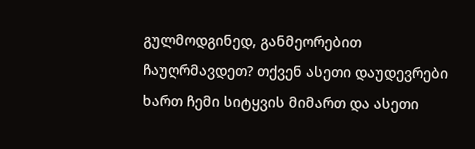გულმოდგინედ, განმეორებით ჩაუღრმავდეთ? თქვენ ასეთი დაუდევრები ხართ ჩემი სიტყვის მიმართ და ასეთი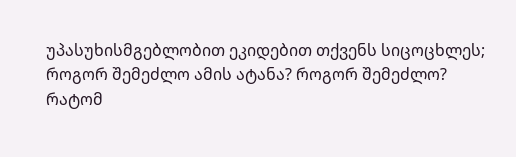უპასუხისმგებლობით ეკიდებით თქვენს სიცოცხლეს; როგორ შემეძლო ამის ატანა? როგორ შემეძლო?
რატომ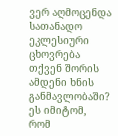ვერ აღმოცენდა სათანადო ეკლესიური ცხოვრება თქვენ შორის ამდენი ხნის განმავლობაში? ეს იმიტომ, რომ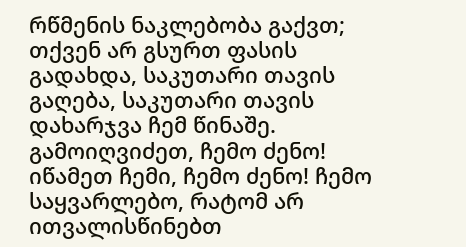რწმენის ნაკლებობა გაქვთ; თქვენ არ გსურთ ფასის გადახდა, საკუთარი თავის გაღება, საკუთარი თავის დახარჯვა ჩემ წინაშე. გამოიღვიძეთ, ჩემო ძენო! იწამეთ ჩემი, ჩემო ძენო! ჩემო საყვარლებო, რატომ არ ითვალისწინებთ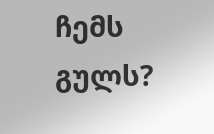ჩემს გულს?